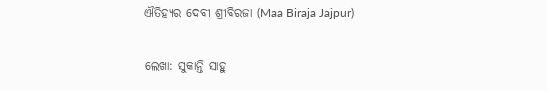ଐତିହ୍ୟର ଦେବୀ ଶ୍ରୀବିରଜା (Maa Biraja Jajpur)

ଲେଖା: ସୁକାନ୍ତି ସାହୁ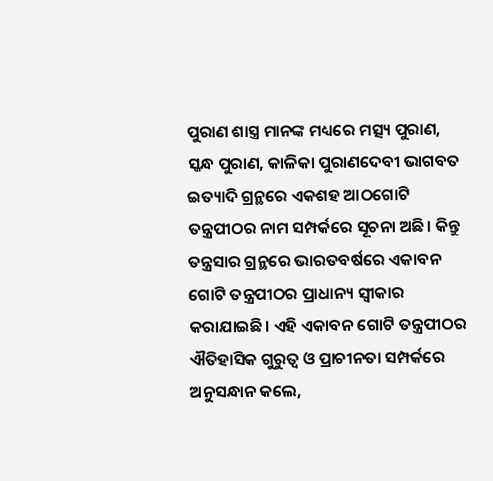ପୁରାଣ ଶାସ୍ତ୍ର ମାନଙ୍କ ମଧ୍ୟରେ ମତ୍ସ୍ୟ ପୁରାଣ, ସ୍କନ୍ଧ ପୁରାଣ, କାଳିକା ପୁରାଣଦେବୀ ଭାଗବତ ଇତ୍ୟାଦି ଗ୍ରନ୍ଥରେ ଏକଶହ ଆଠଗୋଟି ତନ୍ତ୍ରପୀଠର ନାମ ସମ୍ପର୍କରେ ସୂଚନା ଅଛି। କିନ୍ତୁ ତନ୍ତ୍ରସାର ଗ୍ରନ୍ଥରେ ଭାରତବର୍ଷରେ ଏକାବନ ଗୋଟି ତନ୍ତ୍ରପୀଠର ପ୍ରାଧାନ୍ୟ ସ୍ଵୀକାର କରାଯାଇଛି। ଏହି ଏକାବନ ଗୋଟି ତନ୍ତ୍ରପୀଠର ଐତିହାସିକ ଗୁରୁତ୍ୱ ଓ ପ୍ରାଚୀନତା ସମ୍ପର୍କରେ ଅନୁସନ୍ଧାନ କଲେ,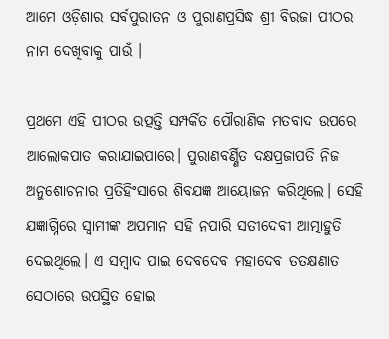ଆମେ ଓଡ଼ିଶାର ସର୍ବପୁରାତନ ଓ ପୁରାଣପ୍ରସିଦ୍ଧ ଶ୍ରୀ ବିରଜା ପୀଠର ନାମ ଦେଖିବାକୁ ପାଉଁ ।

ପ୍ରଥମେ ଏହି ପୀଠର ଉତ୍ପତ୍ତି ସମ୍ପର୍କିତ ପୌରାଣିକ ମତବାଦ ଉପରେ ଆଲୋକପାତ କରାଯାଇପାରେ। ପୁରାଣବର୍ଣ୍ଣିତ ଦକ୍ଷପ୍ରଜାପତି ନିଜ ଅନୁଶୋଚନାର ପ୍ରତିହିଂସାରେ ଶିବଯଜ୍ଞ ଆୟୋଜନ କରିଥିଲେ। ସେହି ଯଜ୍ଞାଗ୍ନିରେ ସ୍ଵାମୀଙ୍କ ଅପମାନ ସହି ନପାରି ସତୀଦେବୀ ଆତ୍ମାହୁତି ଦେଇଥିଲେ। ଏ ସମ୍ବାଦ ପାଇ ଦେବଦେବ ମହାଦେବ ତତକ୍ଷଣାତ ସେଠାରେ ଉପସ୍ଥିତ ହୋଇ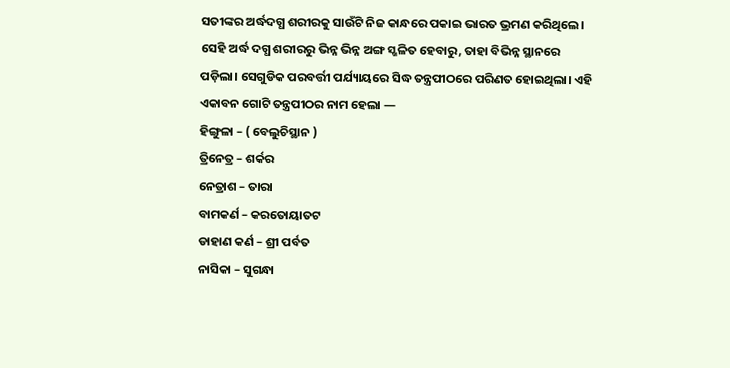ସତୀଙ୍କର ଅର୍ଦ୍ଧଦଗ୍ଧ ଶରୀରକୁ ସାଉଁଟି ନିଜ କାନ୍ଧରେ ପକାଇ ଭାରତ ଭ୍ରମଣ କରିଥିଲେ। ସେହି ଅର୍ଦ୍ଧ ଦଗ୍ଧ ଶରୀରରୁ ଭିନ୍ନ ଭିନ୍ନ ଅଙ୍ଗ ସ୍ଖଳିତ ହେବାରୁ, ତାହା ବିଭିନ୍ନ ସ୍ଥାନରେ ପଡ଼ିଲା। ସେଗୁଡିକ ପରବର୍ତ୍ତୀ ପର୍ଯ୍ୟାୟରେ ସିଦ୍ଧ ତନ୍ତ୍ରପୀଠରେ ପରିଣତ ହୋଇଥିଲା। ଏହି ଏକାବନ ଗୋଟି ତନ୍ତ୍ରପୀଠର ନାମ ହେଲା —
ହିଙ୍ଗୁଳା – ( ବେଲୁଚିସ୍ଥାନ )
ତ୍ରିନେତ୍ର – ଶର୍କର
ନେତ୍ରାଶ – ତାରା
ବାମକର୍ଣ – କରତୋୟାତଟ
ଡାହାଣ କର୍ଣ – ଶ୍ରୀ ପର୍ବତ
ନାସିକା – ସୁଗନ୍ଧା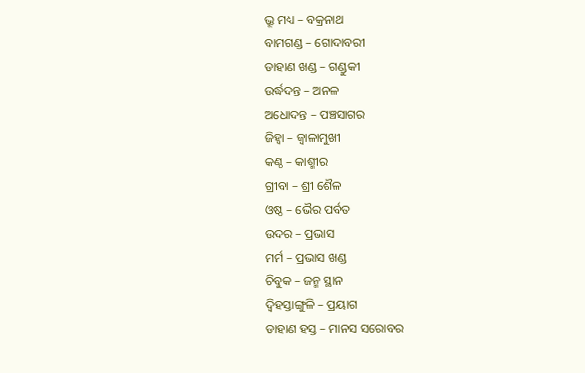ଭ୍ରୂ ମଧ୍ୟ – ବକ୍ରନାଥ
ବାମଗଣ୍ଡ – ଗୋଦାବରୀ
ଡାହାଣ ଖଣ୍ଡ – ଗଣ୍ଡୁକୀ
ଉର୍ଦ୍ଧଦନ୍ତ – ଅନଳ
ଅଧୋଦନ୍ତ – ପଞ୍ଚସାଗର
ଜିହ୍ୱା – ଜ୍ୱାଳାମୁଖୀ
କଣ୍ଠ – କାଶ୍ମୀର
ଗ୍ରୀବା – ଶ୍ରୀ ଶୈଳ
ଓଷ୍ଠ – ଭୈର ପର୍ବତ
ଉଦର – ପ୍ରଭାସ
ମର୍ମ – ପ୍ରଭାସ ଖଣ୍ଡ
ଚିବୁକ – ଜନ୍ମ ସ୍ଥାନ
ଦ୍ଵିହସ୍ତାଙ୍ଗୁଳି – ପ୍ରୟାଗ
ଡାହାଣ ହସ୍ତ – ମାନସ ସରୋବର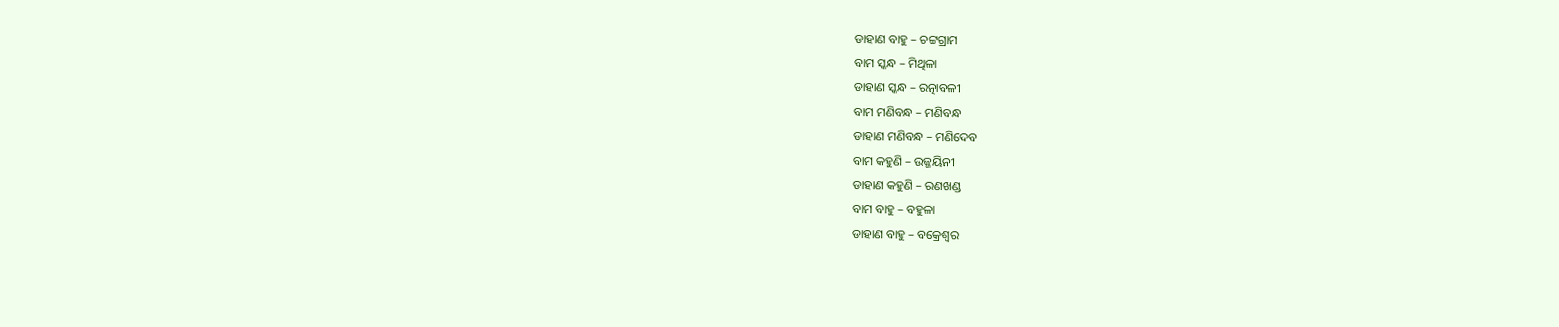ଡାହାଣ ବାହୁ – ଚଟ୍ଟଗ୍ରାମ
ବାମ ସ୍କନ୍ଧ – ମିଥିଳା
ଡାହାଣ ସ୍କନ୍ଧ – ରତ୍ନାବଳୀ
ବାମ ମଣିବନ୍ଧ – ମଣିବନ୍ଧ
ଡାହାଣ ମଣିବନ୍ଧ – ମଣିଦେବ
ବାମ କହୁଣି – ଉଜ୍ଜୟିନୀ
ଡାହାଣ କହୁଣି – ରଣଖଣ୍ଡ
ବାମ ବାହୁ – ବହୁଳା
ଡାହାଣ ବାହୁ – ବକ୍ରେଶ୍ଵର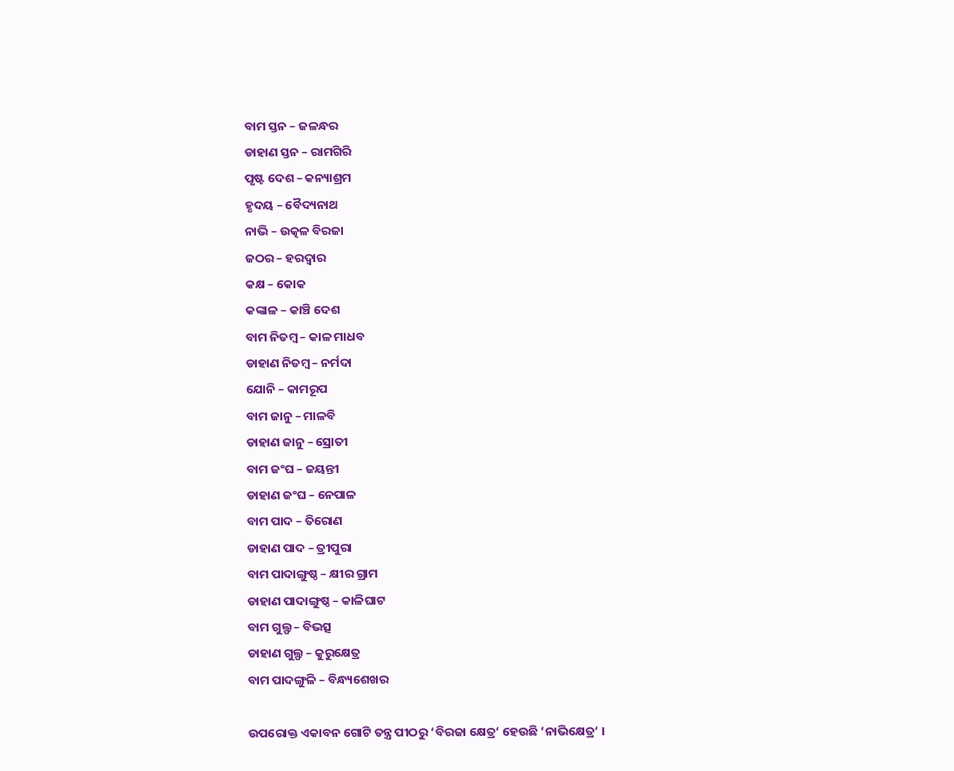ବାମ ସ୍ତନ – ଜଳନ୍ଧର
ଡାହାଣ ସ୍ତନ – ରାମଗିରି
ପୃଷ୍ଟ ଦେଶ – କନ୍ୟାଶ୍ରମ
ହୃଦୟ – ବୈଦ୍ୟନାଥ
ନାଭି – ଉତ୍କଳ ବିରଜା
ଜଠର – ହରଦ୍ଵାର
କକ୍ଷ – କୋକ
କଙ୍କାଳ – କାଞ୍ଚି ଦେଶ
ବାମ ନିତମ୍ବ – କାଳ ମାଧବ
ଡାହାଣ ନିତମ୍ବ – ନର୍ମଦା
ଯୋନି – କାମରୂପ
ବାମ ଜାନୁ – ମାଳବି
ଡାହାଣ ଜାନୁ – ସ୍ରୋତୀ
ବାମ ଜଂଘ – ଜୟନ୍ତୀ
ଡାହାଣ ଜଂଘ – ନେପାଳ
ବାମ ପାଦ – ତିରୋଣ
ଡାହାଣ ପାଦ – ତ୍ରୀପୁରା
ବାମ ପାଦାଙ୍ଗୁଷ୍ଠ – କ୍ଷୀର ଗ୍ରାମ
ଡାହାଣ ପାଦାଙ୍ଗୁଷ୍ଠ – କାଳିଘାଟ
ବାମ ଗୁଲ୍ଫ – ବିଭତ୍ସ
ଡାହାଣ ଗୁଲ୍ଫ – କୁରୁକ୍ଷେତ୍ର
ବାମ ପାଦଙ୍ଗୁଳି – ବିନ୍ଧ୍ୟଶେଖର

ଉପରୋକ୍ତ ଏକାବନ ଗୋଟି ତନ୍ତ୍ର ପୀଠରୁ ‘ବିରଜା କ୍ଷେତ୍ର‘ ହେଉଛି ‘ନାଭିକ୍ଷେତ୍ର‘ ।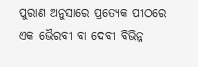ପୁରାଣ ଅନୁସାରେ ପ୍ରତ୍ୟେକ ପୀଠରେ ଏକ ଭୈରବୀ ବା ଦେବୀ ବିଭିନ୍ନ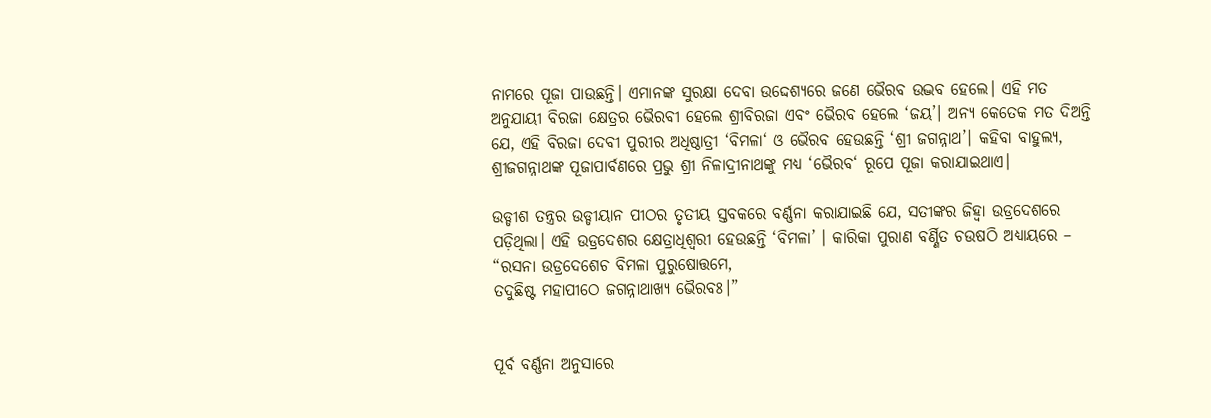ନାମରେ ପୂଜା ପାଉଛନ୍ତି। ଏମାନଙ୍କ ସୁରକ୍ଷା ଦେବା ଉଦ୍ଦେଶ୍ୟରେ ଜଣେ ଭୈରବ ଉଦ୍ଭବ ହେଲେ। ଏହି ମତ ଅନୁଯାୟୀ ବିରଜା କ୍ଷେତ୍ରର ଭୈରବୀ ହେଲେ ଶ୍ରୀବିରଜା ଏବଂ ଭୈରବ ହେଲେ ‘ଜୟ’। ଅନ୍ୟ କେତେକ ମତ ଦିଅନ୍ତି ଯେ, ଏହି ବିରଜା ଦେବୀ ପୁରୀର ଅଧିଷ୍ଠାତ୍ରୀ ‘ବିମଳା‘ ଓ ଭୈରବ ହେଉଛନ୍ତି ‘ଶ୍ରୀ ଜଗନ୍ନାଥ’। କହିବା ବାହୁଲ୍ୟ, ଶ୍ରୀଜଗନ୍ନାଥଙ୍କ ପୂଜାପାର୍ବଣରେ ପ୍ରଭୁ ଶ୍ରୀ ନିଳାଦ୍ରୀନାଥଙ୍କୁ ମଧ୍ୟ ‘ଭୈରବ‘ ରୂପେ ପୂଜା କରାଯାଇଥାଏ।

ଉଡ୍ଡୀଶ ତନ୍ତ୍ରର ଉଡ୍ଡୀୟାନ ପୀଠର ତୃତୀୟ ସ୍ତବକରେ ବର୍ଣ୍ଣନା କରାଯାଇଛି ଯେ, ସତୀଙ୍କର ଜିହ୍ୱା ଉଡ୍ରଦେଶରେ ପଡ଼ିଥିଲା। ଏହି ଉଡ୍ରଦେଶର କ୍ଷେତ୍ରାଧିଶ୍ଵରୀ ହେଉଛନ୍ତି ‘ବିମଳା’ । କାରିକା ପୁରାଣ ବର୍ଣ୍ଣିତ ଚଉଷଠି ଅଧ୍ୟାୟରେ –
“ରସନା ଉଡ୍ରଦେଶେଚ ବିମଳା ପୁରୁଷୋତ୍ତମେ,
ତଦୁଛିଷ୍ଟ ମହାପୀଠେ ଜଗନ୍ନାଥାଖ୍ୟ ଭୈରବଃ।”


ପୂର୍ବ ବର୍ଣ୍ଣନା ଅନୁସାରେ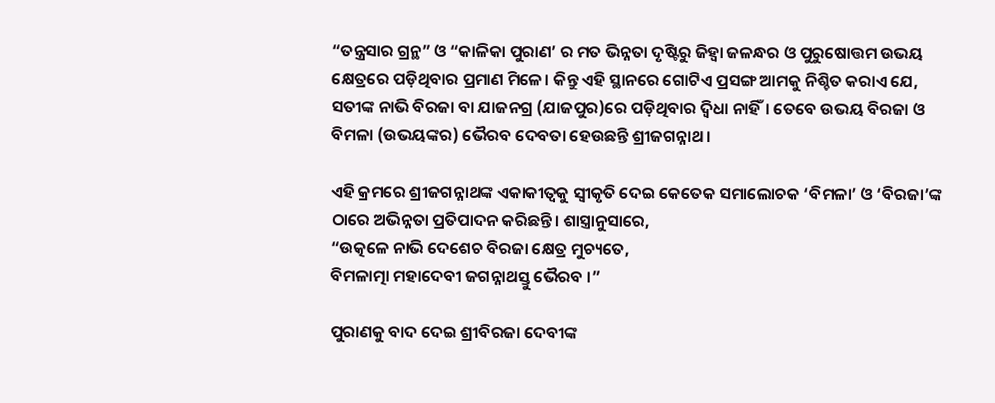“ତନ୍ତ୍ରସାର ଗ୍ରନ୍ଥ” ଓ “କାଳିକା ପୁରାଣ’ ର ମତ ଭିନ୍ନତା ଦୃଷ୍ଟିରୁ ଜିହ୍ୱା ଜଳନ୍ଧର ଓ ପୁରୁଷୋତ୍ତମ ଉଭୟ କ୍ଷେତ୍ରରେ ପଡ଼ିଥିବାର ପ୍ରମାଣ ମିଳେ। କିନ୍ତୁ ଏହି ସ୍ଥାନରେ ଗୋଟିଏ ପ୍ରସଙ୍ଗ ଆମକୁ ନିଶ୍ଚିତ କରାଏ ଯେ, ସତୀଙ୍କ ନାଭି ବିରଜା ବା ଯାଜନଗ୍ର (ଯାଜପୁର)ରେ ପଡ଼ିଥିବାର ଦ୍ବିଧା ନାହିଁ। ତେବେ ଉଭୟ ବିରଜା ଓ ବିମଳା (ଉଭୟଙ୍କର) ଭୈରବ ଦେବତା ହେଉଛନ୍ତି ଶ୍ରୀଜଗନ୍ନାଥ।

ଏହି କ୍ରମରେ ଶ୍ରୀଜଗନ୍ନାଥଙ୍କ ଏକାକୀତ୍ଵକୁ ସ୍ଵୀକୃତି ଦେଇ କେତେକ ସମାଲୋଚକ ‘ବିମଳା’ ଓ ‘ବିରଜା’ଙ୍କ ଠାରେ ଅଭିନ୍ନତା ପ୍ରତିପାଦନ କରିଛନ୍ତି। ଶାସ୍ତ୍ରାନୁସାରେ,
“ଉତ୍କଳେ ନାଭି ଦେଶେଚ ବିରଜା କ୍ଷେତ୍ର ମୁଚ୍ୟତେ,
ବିମଳାତ୍ମା ମହାଦେବୀ ଜଗନ୍ନାଥସ୍ତୁ ଭୈରବ ।”

ପୁରାଣକୁ ବାଦ ଦେଇ ଶ୍ରୀବିରଜା ଦେବୀଙ୍କ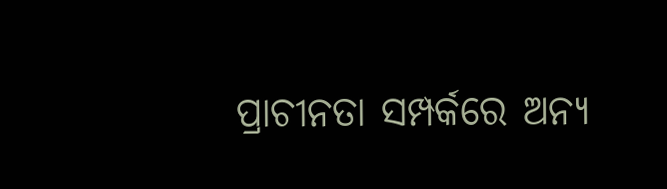ପ୍ରାଚୀନତା ସମ୍ପର୍କରେ ଅନ୍ୟ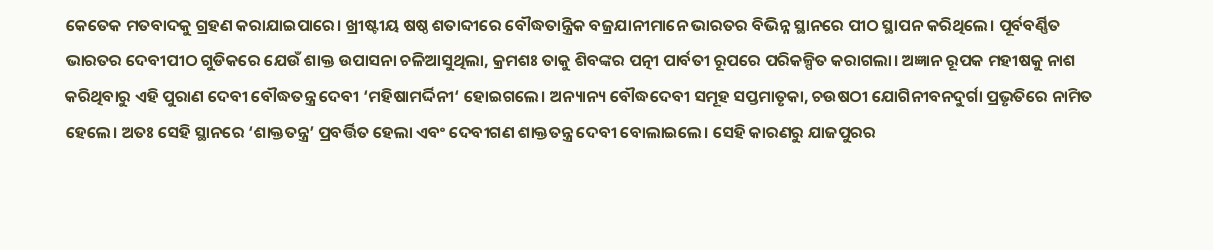କେତେକ ମତବାଦକୁ ଗ୍ରହଣ କରାଯାଇପାରେ। ଖ୍ରୀଷ୍ଟୀୟ ଷଷ୍ଠ ଶତାବ୍ଦୀରେ ବୌଦ୍ଧତାନ୍ତ୍ରିକ ବଜ୍ରଯାନୀମାନେ ଭାରତର ବିଭିନ୍ନ ସ୍ଥାନରେ ପୀଠ ସ୍ଥାପନ କରିଥିଲେ। ପୂର୍ବବର୍ଣ୍ଣିତ ଭାରତର ଦେବୀପୀଠ ଗୁଡିକରେ ଯେଉଁ ଶାକ୍ତ ଉପାସନା ଚଳିଆସୁଥିଲା, କ୍ରମଶଃ ତାକୁ ଶିବଙ୍କର ପତ୍ନୀ ପାର୍ବତୀ ରୂପରେ ପରିକଳ୍ପିତ କରାଗଲା। ଅଜ୍ଞାନ ରୂପକ ମହୀଷକୁ ନାଶ କରିଥିବାରୁ ଏହି ପୁରାଣ ଦେବୀ ବୌଦ୍ଧତନ୍ତ୍ର ଦେବୀ ‘ମହିଷାମର୍ଦ୍ଦିନୀ‘ ହୋଇଗଲେ। ଅନ୍ୟାନ୍ୟ ବୌଦ୍ଧଦେବୀ ସମୂହ ସପ୍ତମାତୃକା, ଚଉଷଠୀ ଯୋଗିନୀବନଦୁର୍ଗା ପ୍ରଭୃତିରେ ନାମିତ ହେଲେ। ଅତଃ ସେହି ସ୍ଥାନରେ ‘ଶାକ୍ତତନ୍ତ୍ର’ ପ୍ରବର୍ତ୍ତିତ ହେଲା ଏବଂ ଦେବୀଗଣ ଶାକ୍ତତନ୍ତ୍ର ଦେବୀ ବୋଲାଇଲେ। ସେହି କାରଣରୁ ଯାଜପୁରର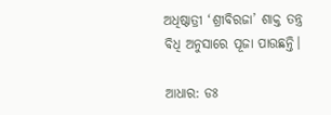ଅଧିଷ୍ଠାତ୍ରୀ ‘ଶ୍ରୀବିରଜା’ ଶାକ୍ତ ତନ୍ତ୍ର ବିଧି ଅନୁସାରେ ପୂଜା ପାଉଛନ୍ତି।

ଆଧାର: ଡଃ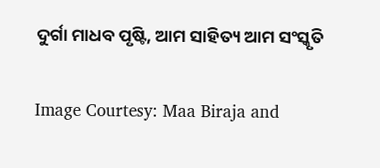ଦୁର୍ଗା ମାଧବ ପୃଷ୍ଟି, ଆମ ସାହିତ୍ୟ ଆମ ସଂସ୍କୃତି

Image Courtesy: Maa Biraja and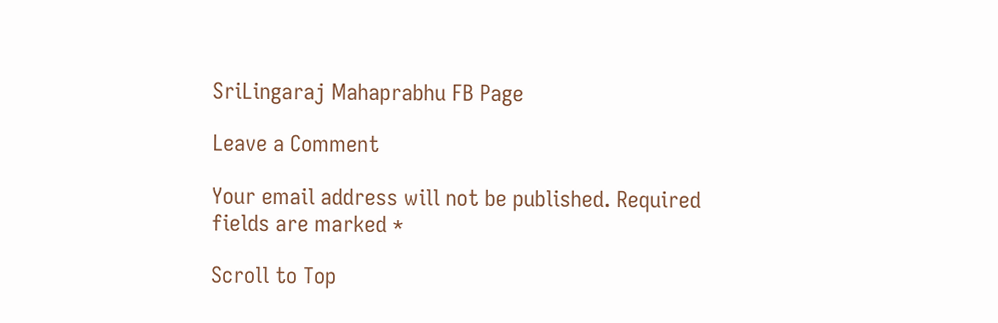SriLingaraj Mahaprabhu FB Page

Leave a Comment

Your email address will not be published. Required fields are marked *

Scroll to Top